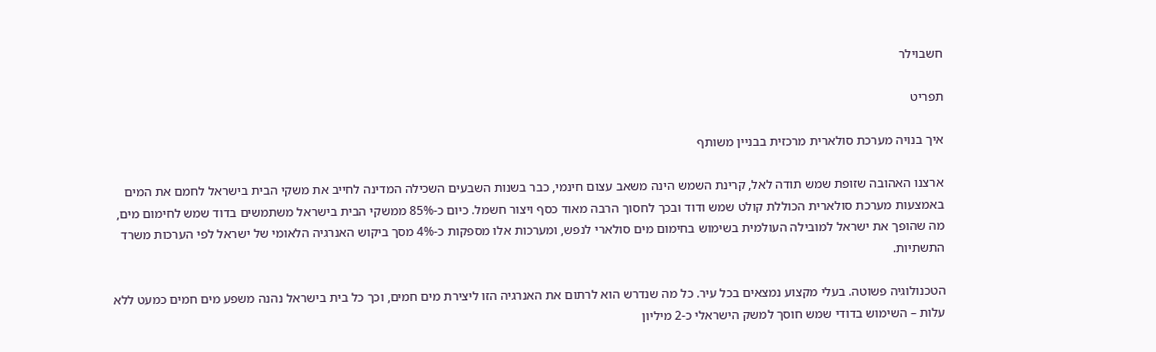חשבוילר

תפריט

איך בנויה מערכת סולארית מרכזית בבניין משותף

ארצנו האהובה שזופת שמש תודה לאל, קרינת השמש הינה משאב עצום חינמי, כבר בשנות השבעים השכילה המדינה לחייב את משקי הבית בישראל לחמם את המים באמצעות מערכת סולארית הכוללת קולט שמש ודוד ובכך לחסוך הרבה מאוד כסף ויצור חשמל. כיום כ-85% ממשקי הבית בישראל משתמשים בדוד שמש לחימום מים, מה שהופך את ישראל למובילה העולמית בשימוש בחימום מים סולארי לנפש, ומערכות אלו מספקות כ-4% מסך ביקוש האנרגיה הלאומי של ישראל לפי הערכות משרד התשתיות.

הטכנולוגיה פשוטה. בעלי מקצוע נמצאים בכל עיר. כל מה שנדרש הוא לרתום את האנרגיה הזו ליצירת מים חמים, וכך כל בית בישראל נהנה משפע מים חמים כמעט ללא עלות – השימוש בדודי שמש חוסך למשק הישראלי כ-2 מיליון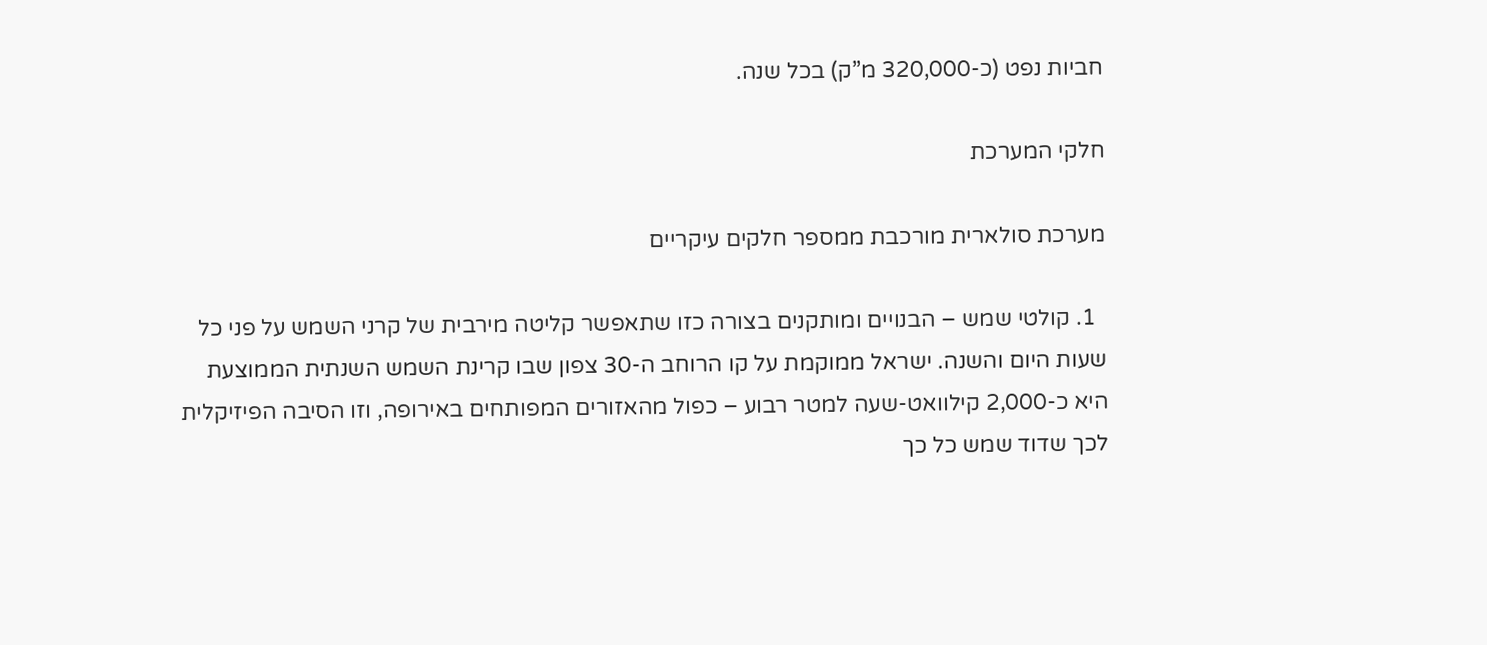חביות נפט (כ-320,000 מ”ק) בכל שנה.

חלקי המערכת

מערכת סולארית מורכבת ממספר חלקים עיקריים

  1. קולטי שמש – הבנויים ומותקנים בצורה כזו שתאפשר קליטה מירבית של קרני השמש על פני כל שעות היום והשנה. ישראל ממוקמת על קו הרוחב ה-30 צפון שבו קרינת השמש השנתית הממוצעת היא כ-2,000 קילוואט-שעה למטר רבוע – כפול מהאזורים המפותחים באירופה, וזו הסיבה הפיזיקלית לכך שדוד שמש כל כך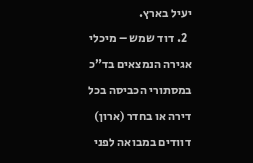יעיל בארץ.
  2. דוד שמש – מיכלי אגירה הנמצאים בד”כ במסתורי הכביסה בכל דירה או בחדר (ארון) דוודים במבואה לפני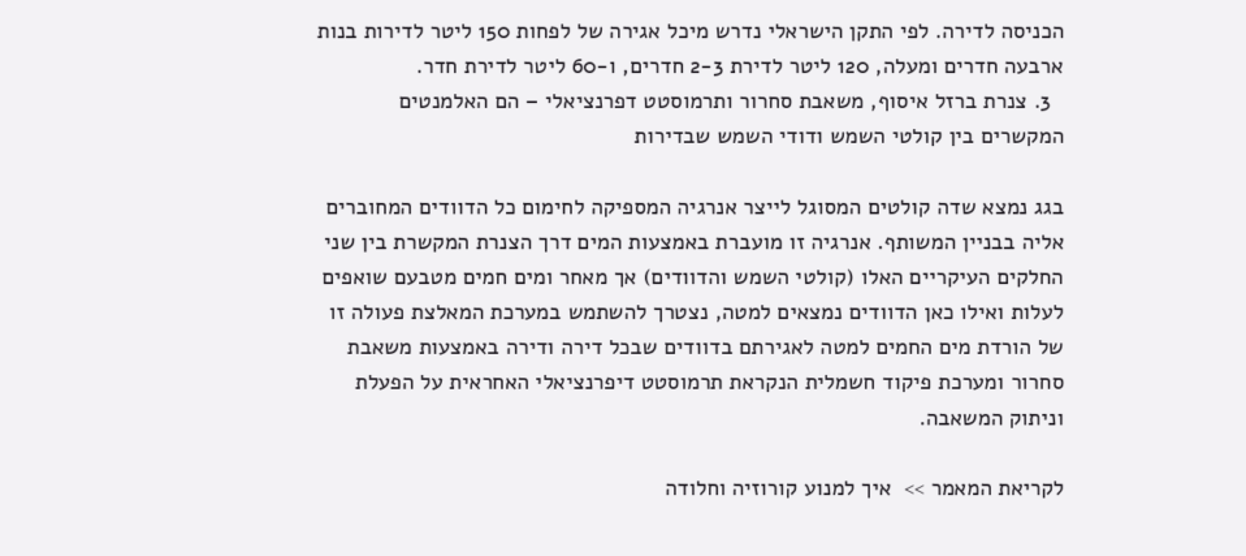הכניסה לדירה. לפי התקן הישראלי נדרש מיכל אגירה של לפחות 150 ליטר לדירות בנות ארבעה חדרים ומעלה, 120 ליטר לדירת 2-3 חדרים, ו-60 ליטר לדירת חדר.
  3. צנרת ברזל איסוף, משאבת סחרור ותרמוסטט דפרנציאלי – הם האלמנטים המקשרים בין קולטי השמש ודודי השמש שבדירות

בגג נמצא שדה קולטים המסוגל לייצר אנרגיה המספיקה לחימום כל הדוודים המחוברים אליה בבניין המשותף. אנרגיה זו מועברת באמצעות המים דרך הצנרת המקשרת בין שני החלקים העיקריים האלו (קולטי השמש והדוודים) אך מאחר ומים חמים מטבעם שואפים לעלות ואילו כאן הדוודים נמצאים למטה, נצטרך להשתמש במערכת המאלצת פעולה זו של הורדת מים החמים למטה לאגירתם בדוודים שבכל דירה ודירה באמצעות משאבת סחרור ומערכת פיקוד חשמלית הנקראת תרמוסטט דיפרנציאלי האחראית על הפעלת וניתוק המשאבה.

לקריאת המאמר >>  איך למנוע קורוזיה וחלודה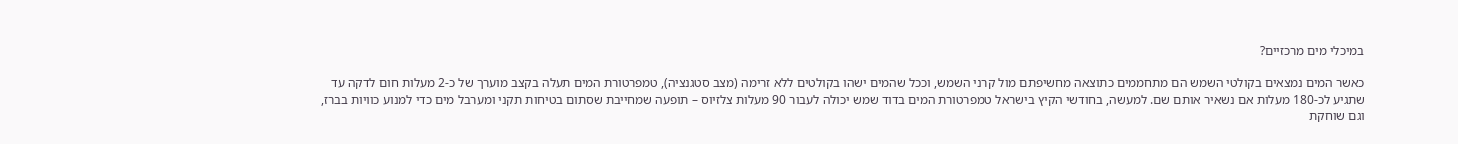במיכלי מים מרכזיים?

כאשר המים נמצאים בקולטי השמש הם מתחממים כתוצאה מחשיפתם מול קרני השמש, וככל שהמים ישהו בקולטים ללא זרימה (מצב סטגנציה), טמפרטורת המים תעלה בקצב מוערך של כ-2 מעלות חום לדקה עד שתגיע לכ-180 מעלות אם נשאיר אותם שם. למעשה, בחודשי הקיץ בישראל טמפרטורת המים בדוד שמש יכולה לעבור 90 מעלות צלזיוס – תופעה שמחייבת שסתום בטיחות תקני ומערבל מים כדי למנוע כוויות בברז, וגם שוחקת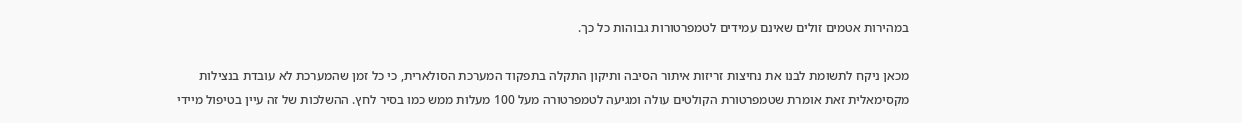במהירות אטמים זולים שאינם עמידים לטמפרטורות גבוהות כל כך.

מכאן ניקח לתשומת לבנו את נחיצות זריזות איתור הסיבה ותיקון התקלה בתפקוד המערכת הסולארית, כי כל זמן שהמערכת לא עובדת בנצילות מקסימאלית זאת אומרת שטמפרטורת הקולטים עולה ומגיעה לטמפרטורה מעל 100 מעלות ממש כמו בסיר לחץ. ההשלכות של זה עיין בטיפול מיידי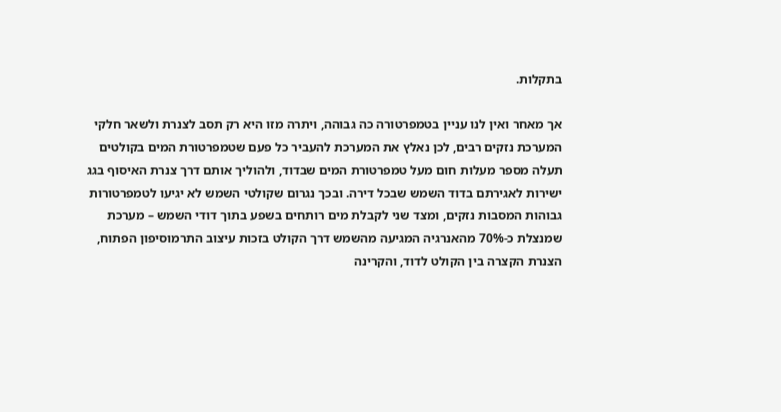בתקלות.

אך מאחר ואין לנו עניין בטמפרטורה כה גבוהה, ויתרה מזו היא רק תסב לצנרת ולשאר חלקי המערכת נזקים רבים, לכן נאלץ את המערכת להעביר כל פעם שטמפרטורת המים בקולטים תעלה מספר מעלות חום מעל טמפרטורת המים שבדוד, ולהוליך אותם דרך צנרת האיסוף בגג ישירות לאגירתם בדוד השמש שבכל דירה. ובכך נגרום שקולטי השמש לא יגיעו לטמפרטורות גבוהות המסבות נזקים, ומצד שני לקבלת מים רותחים בשפע בתוך דודי השמש – מערכת שמנצלת כ-70% מהאנרגיה המגיעה מהשמש דרך הקולט בזכות עיצוב התרמוסיפון הפתוח, הצנרת הקצרה בין הקולט לדוד, והקרינה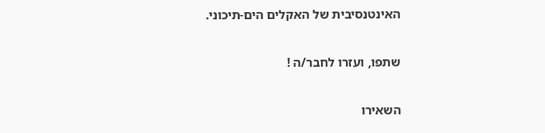האינטנסיבית של האקלים הים-תיכוני.

שתפו, ועזרו לחבר/ה !

השאירו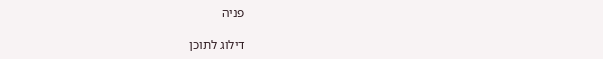פניה

דילוג לתוכן